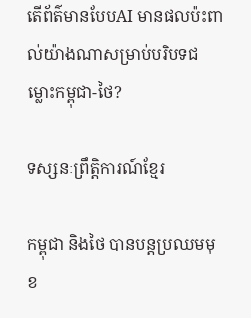តើព័ត៌មានបែបAI មានផលប៉ះពាល់យ៉ាងណាសម្រាប់បរិបទជម្លោះកម្ពុជា-ថៃ?

ទស្សនៈព្រឹត្តិការណ៍ខ្មែរ

កម្ពុជា និងថៃ បានបន្តប្រឈមមុខ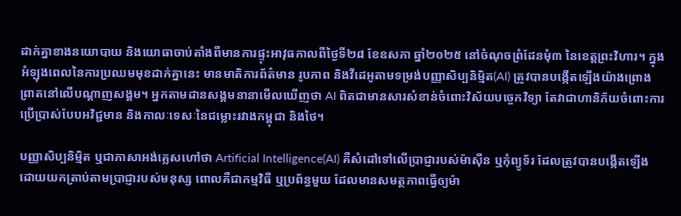ដាក់គ្នាខាងនយោបាយ និងយោធាចាប់តាំងពីមានការផ្ទុះអាវុធកាលពីថ្ងៃទី២៨ ខែឧសភា ឆ្នាំ២០២៥ នៅចំណុចព្រំដែនមុំ៣ នៃខេត្តព្រះវិហារ។ ក្នុងអំឡុងពេលនៃការប្រឈមមុខដាក់គ្នានេះ មានមាតិការព័ត៌មាន រូបភាព និងវីដេអូតាមទម្រង់បញ្ញាសិប្បនិម្មិត(AI) ត្រូវបានបង្កើតឡើងយ៉ាងព្រោងព្រាតនៅលើបណ្តាញសង្គម។ អ្នកតាមដានសង្គមនានាមើលឃើញថា AI ពិតជាមានសារសំខាន់ចំពោះវិស័យបច្ចេកវិទ្យា តែវាជាហានិភ័យចំពោះការប្រើប្រាស់បែបអវិជ្ជមាន និងកាលៈទេសៈនៃជម្លោះរវាងកម្ពុជា និងថៃ។

បញ្ញាសិប្បនិម្មិត ឬជាភាសាអង់គ្លេសហៅថា Artificial Intelligence(AI) គឺសំដៅទៅលើប្រាជ្ញារបស់ម៉ាស៊ីន ឬកុំព្យូទ័រ ដែលត្រូវបានបង្កើតឡើង ដោយយកត្រាប់តាមប្រាជ្ញារបស់មនុស្ស ពោលគឺជាកម្មវិធី ឬប្រព័ន្ធមួយ ដែលមានសមត្ថភាពធ្វើឲ្យម៉ា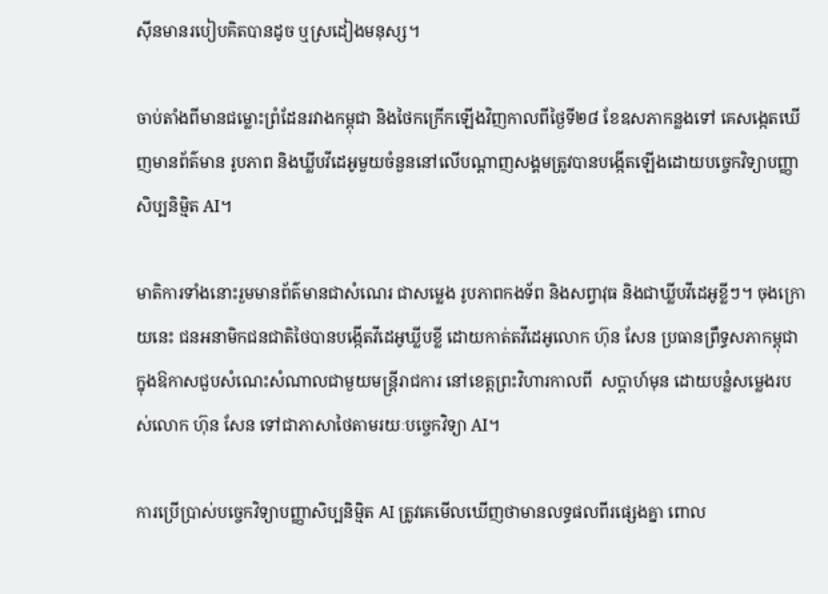ស៊ីនមានរបៀបគិតបានដូច ឬស្រដៀងមនុស្ស។

ចាប់តាំងពីមានជម្លោះព្រំដែនរវាងកម្ពុជា និងថៃកក្រើកឡើងវិញកាលពីថ្ងៃទី២៨ ខែឧសភាកន្លងទៅ គេសង្កេតឃើញមានព័ត៌មាន រូបភាព និងឃ្លីបវីដេអូមួយចំនួននៅលើបណ្តាញសង្គមត្រូវបានបង្កើតឡើងដោយបច្ចេកវិទ្យាបញ្ញាសិប្បនិម្មិត AI។

មាតិការទាំងនោះរួមមានព័ត៌មានជាសំណេរ ជាសម្លេង រូបភាពកងទ័ព និងសព្វាវុធ និងជាឃ្លីបវីដេអូខ្លីៗ។ ចុងក្រោយនេះ ជនអនាមិកជនជាតិថៃបានបង្កើតវីដេអូឃ្លីបខ្លី ដោយកាត់តវីដេអូលោក ហ៊ុន សែន ប្រធានព្រឹទ្ធសភាកម្ពុជា ក្នុងឱកាសជួបសំណេះសំណាលជាមួយមន្ត្រីរាជការ នៅខេត្តព្រះវិហារកាលពី  សប្តាហ៍មុន ដោយបន្លំសម្លេងរបស់លោក ហ៊ុន សែន ទៅជាភាសាថៃតាមរយៈបច្ចេកវិទ្យា AI។

ការប្រើប្រាស់បច្ចេកវិទ្យាបញ្ញាសិប្បនិម្មិត AI ត្រូវគេមើលឃើញថាមានលទ្ធផលពីរផ្សេងគ្នា ពោល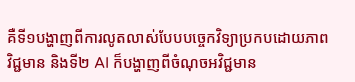គឺទី១បង្ហាញពីការលូតលាស់បែបបច្ចេកវិទ្យាប្រកបដោយភាពវិជ្ជមាន និងទី២ AI ក៏បង្ហាញពីចំណុចអវិជ្ជមាន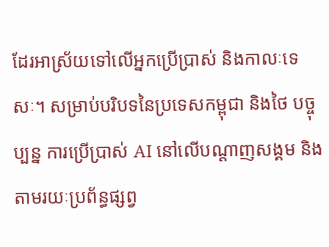ដែរអាស្រ័យទៅលើអ្នកប្រើប្រាស់ និងកាលៈទេសៈ។ សម្រាប់បរិបទនៃប្រទេសកម្ពុជា និងថៃ បច្ចុប្បន្ន ការប្រើប្រាស់ AI នៅលើបណ្តាញសង្គម និងតាមរយៈប្រព័ន្ធផ្សព្វ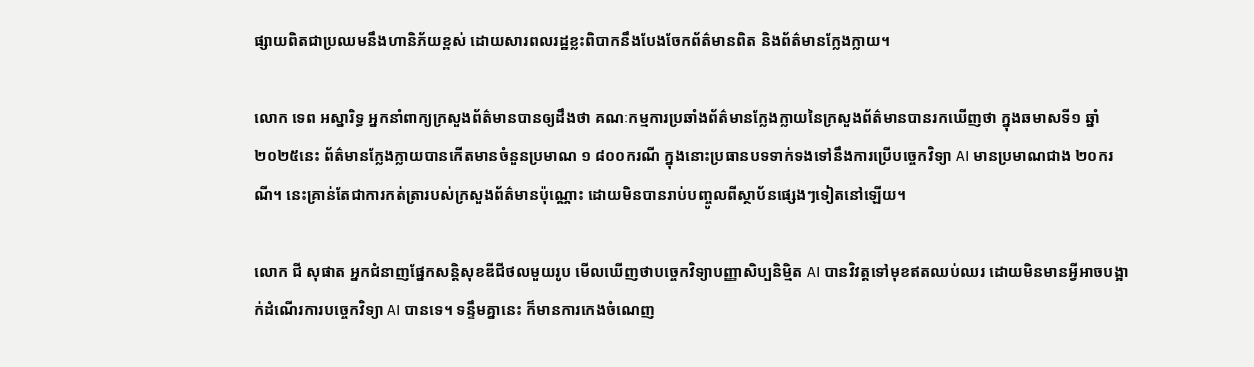ផ្សាយពិតជាប្រឈមនឹងហានិភ័យខ្ពស់ ដោយសារពលរដ្ឋខ្លះពិបាកនឹងបែងចែកព័ត៌មានពិត និងព័ត៌មានក្លែងក្លាយ។

លោក ទេព អស្នារិទ្ធ អ្នកនាំពាក្យក្រសួងព័ត៌មានបានឲ្យដឹងថា គណៈកម្មការប្រឆាំងព័ត៌មានក្លែងក្លាយនៃក្រសួងព័ត៌មានបានរកឃើញថា ក្នុងឆមាសទី១ ឆ្នាំ២០២៥នេះ ព័ត៌មានក្លែងក្លាយបានកើតមានចំនួនប្រមាណ ១ ៨០០ករណី ក្នុងនោះប្រធានបទទាក់ទងទៅនឹងការប្រើបច្ចេកវិទ្យា AI មានប្រមាណជាង ២០ករណី។ នេះគ្រាន់តែជាការកត់ត្រារបស់ក្រសួងព័ត៌មានប៉ុណ្ណោះ ដោយមិនបានរាប់បញ្ចូលពីស្ថាប័នផ្សេងៗទៀតនៅឡើយ។

លោក ជី សុផាត អ្នកជំនាញផ្នែកសន្តិសុខឌីជីថលមួយរូប មើលឃើញថាបច្ចេកវិទ្យាបញ្ញាសិប្បនិម្មិត AI បានវិវត្តទៅមុខឥតឈប់ឈរ ដោយមិនមានអ្វីអាចបង្អាក់ដំណើរការបច្ចេកវិទ្យា AI បានទេ។ ទន្ទឹមគ្នានេះ ក៏មានការកេងចំណេញ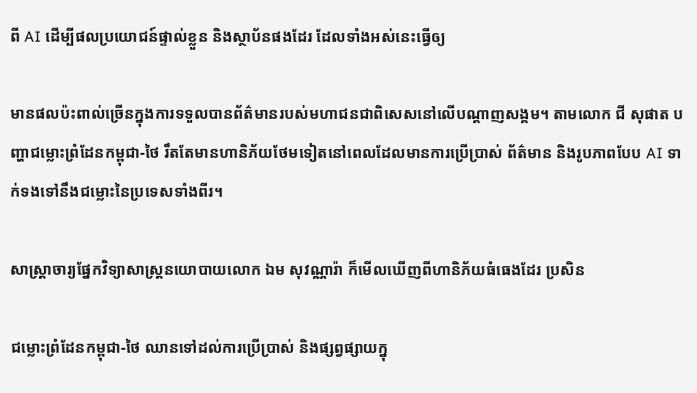ពី AI ដើម្បីផលប្រយោជន៍ផ្ទាល់ខ្លួន និងស្ថាប័នផងដែរ ដែលទាំងអស់នេះធ្វើឲ្យ

មានផលប៉ះពាល់ច្រើនក្នុងការទទួលបានព័ត៌មានរបស់មហាជនជាពិសេសនៅលើបណ្តាញសង្គម។ តាមលោក ជី សុផាត បញ្ហាជម្លោះព្រំដែនកម្ពុជា-ថៃ រឹតតែមានហានិភ័យថែមទៀតនៅពេលដែលមានការប្រើប្រាស់ ព័ត៌មាន និងរូបភាពបែប AI ទាក់ទងទៅនឹងជម្លោះនៃប្រទេសទាំងពីរ។

សាស្ត្រាចារ្យផ្នែកវិទ្យាសាស្ត្រនយោបាយលោក ឯម សុវណ្ណារ៉ា ក៏មើលឃើញពីហានិភ័យធំធេងដែរ ប្រសិន

ជម្លោះព្រំដែនកម្ពុជា-ថៃ ឈានទៅដល់ការប្រើប្រាស់ និងផ្សព្វផ្សាយក្នុ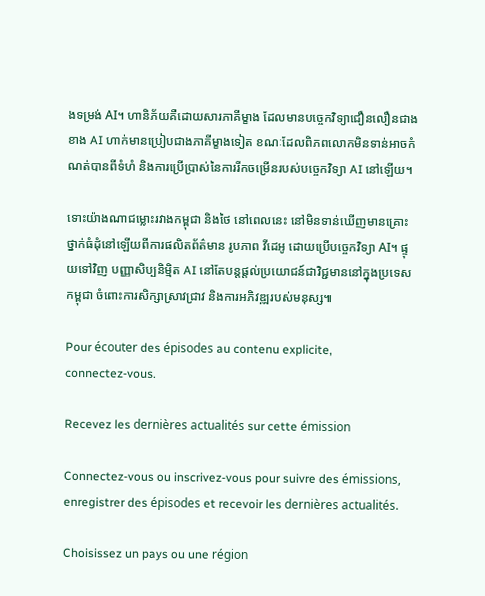ងទម្រង់ AI។ ហានិភ័យគឺដោយសារភាគីម្ខាង ដែលមានបច្ចេកវិទ្យាជឿនលឿនជាងខាង AI ហាក់មានប្រៀបជាងភាគីម្ខាងទៀត ខណៈដែលពិភពលោកមិនទាន់អាចកំណត់បានពីទំហំ និងការប្រើប្រាស់នៃការរីកចម្រើនរបស់បច្ចេកវិទ្យា AI នៅឡើយ។

ទោះយ៉ាងណាជម្លោះរវាងកម្ពុជា និងថៃ នៅពេលនេះ នៅមិនទាន់ឃើញមានគ្រោះថ្នាក់ធំដុំនៅឡើយពីការផលិតព័ត៌មាន រូបភាព វីដេអូ ដោយប្រើបច្ចេកវិទ្យា AI។ ផ្ទុយទៅវិញ បញ្ញាសិប្បនិម្មិត AI នៅតែបន្តផ្តល់ប្រយោជន៍ជាវិជ្ជមាននៅក្នុងប្រទេសកម្ពុជា ចំពោះការសិក្សាស្រាវជ្រាវ និងការអភិវឌ្ឍរបស់មនុស្ស៕

Pour écouter des épisodes au contenu explicite, connectez‑vous.

Recevez les dernières actualités sur cette émission

Connectez‑vous ou inscrivez‑vous pour suivre des émissions, enregistrer des épisodes et recevoir les dernières actualités.

Choisissez un pays ou une région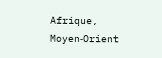Afrique, Moyen‑Orient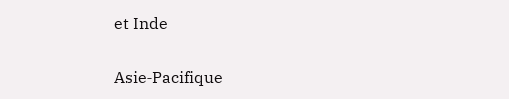et Inde

Asie‑Pacifique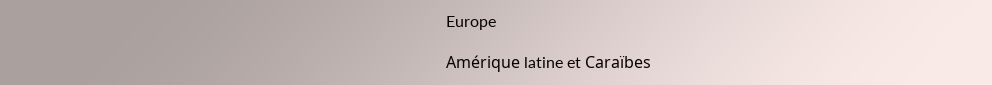Europe

Amérique latine et Caraïbes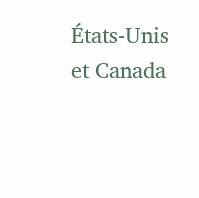États‑Unis et Canada